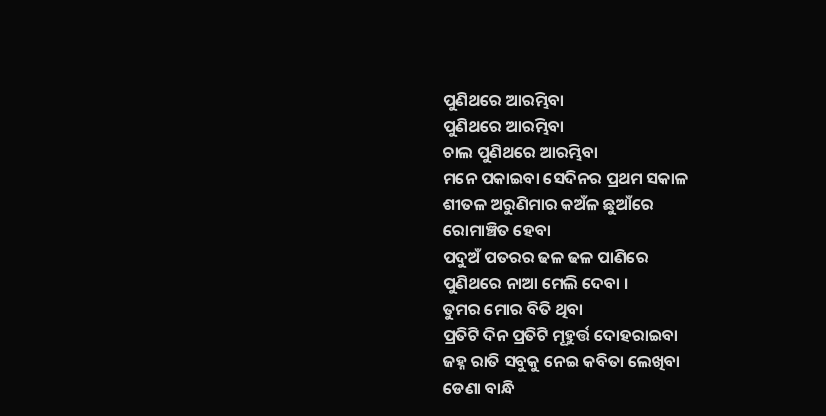ପୁଣିଥରେ ଆରମ୍ଭିବା
ପୁଣିଥରେ ଆରମ୍ଭିବା
ଚାଲ ପୁଣିଥରେ ଆରମ୍ଭିବା
ମନେ ପକାଇବା ସେଦିନର ପ୍ରଥମ ସକାଳ
ଶୀତଳ ଅରୁଣିମାର କଅଁଳ ଛୁଆଁରେ
ରୋମାଞ୍ଚିତ ହେବା
ପଦୁଅଁ ପତରର ଢଳ ଢଳ ପାଣିରେ
ପୁଣିଥରେ ନାଆ ମେଲି ଦେବା ।
ତୁମର ମୋର ବିତି ଥିବା
ପ୍ରତିଟି ଦିନ ପ୍ରତିଟି ମୂହୁର୍ତ୍ତ ଦୋହରାଇବା
ଜହ୍ନ ରାତି ସବୁକୁ ନେଇ କବିତା ଲେଖିବା
ଡେଣା ବାନ୍ଧି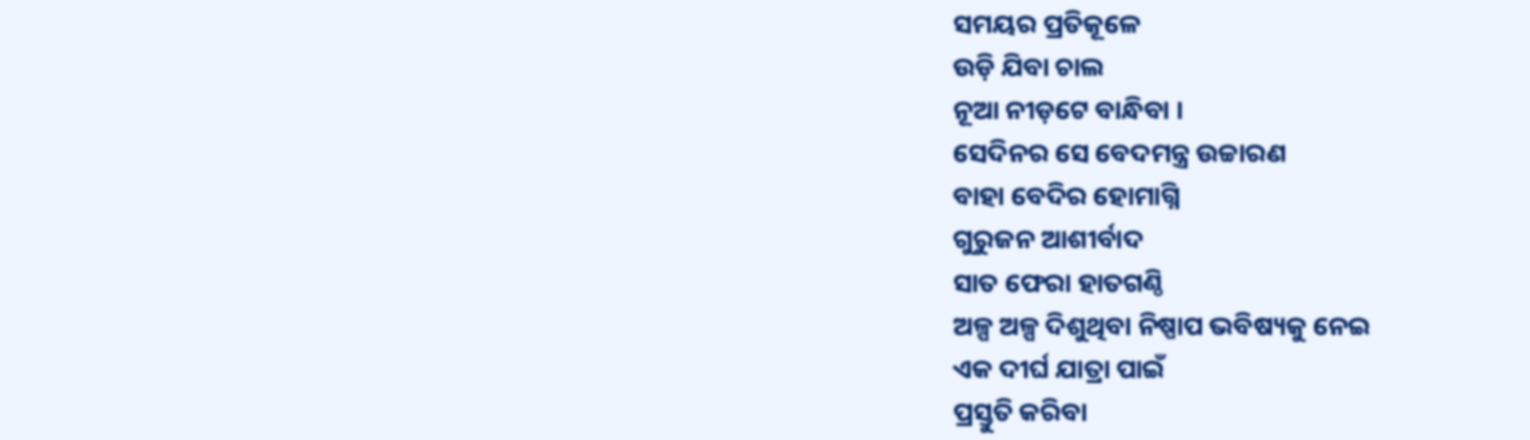ସମୟର ପ୍ରତିକୂଳେ
ଉଡ଼ି ଯିବା ଚାଲ
ନୂଆ ନୀଡ଼ଟେ ବାନ୍ଧିବା ।
ସେଦିନର ସେ ବେଦମନ୍ତ୍ର ଉଚ୍ଚାରଣ
ବାହା ବେଦିର ହୋମାଗ୍ନି
ଗୁରୁଜନ ଆଶୀର୍ବାଦ
ସାତ ଫେରା ହାତଗଣ୍ଠି
ଅଳ୍ପ ଅଳ୍ପ ଦିଶୁଥିବା ନିଷ୍ପାପ ଭବିଷ୍ୟକୁ ନେଇ
ଏକ ଦୀର୍ଘ ଯାତ୍ରା ପାଇଁ
ପ୍ରସ୍ତୁତି କରିବା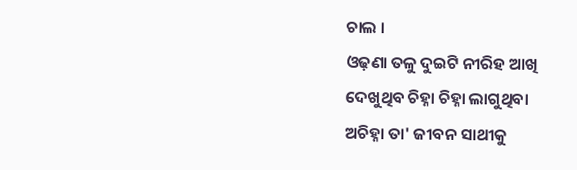ଚାଲ ।
ଓଢ଼ଣା ତଳୁ ଦୁଇଟି ନୀରିହ ଆଖି
ଦେଖୁଥିବ ଚିହ୍ନା ଚିହ୍ନା ଲାଗୁଥିବା
ଅଚିହ୍ନା ତା' ଜୀବନ ସାଥୀକୁ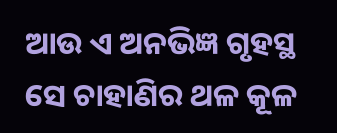ଆଉ ଏ ଅନଭିଜ୍ଞ ଗୃହସ୍ଥ
ସେ ଚାହାଣିର ଥଳ କୂଳ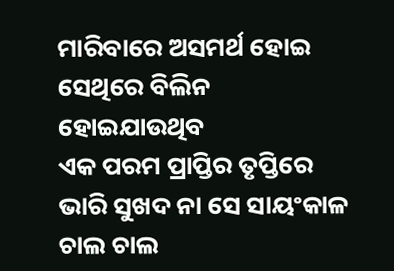ମାରିବାରେ ଅସମର୍ଥ ହୋଇ
ସେଥିରେ ବିଲିନ ହୋଇଯାଉଥିବ
ଏକ ପରମ ପ୍ରାପ୍ତିର ତୃପ୍ତିରେ
ଭାରି ସୁଖଦ ନା ସେ ସାୟଂକାଳ
ଚାଲ ଚାଲ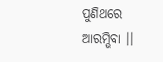ପୁଣିଥରେ ଆରମ୍ଭିବା ।।